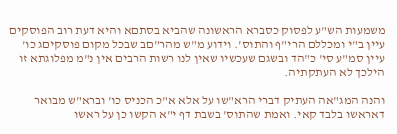משמעות הש"ע לפסוק כסברא הראשונה שהביא בסתםא והיא דעת רוב הפוסקים עיין ב"י ומכללם הרי"ף והתוס'. וידוע מ"ש מהר"םב שבכל מקום פוסקיםג כו' עיין סמ"ע סי' כ"הד ובשגם שעכשיו שאין לנו רשות הרבים אין נ"מ מפלוגתא זו הילכך לא העתקתיה.

והנה המג"אה העתיק דברי הרא"שו על אלא א"כ הכניס כו' וברא"ש מבואר דאראשו בלבד קאי. ואמת שהתוס' בשבת דף י"א הקשו כן על ראשו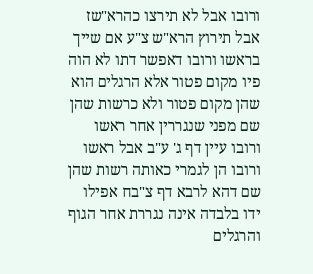ורובו אבל לא תירצו כהרא"שז אבל תירוץ הרא"ש צ"ע אם שייך בראשו ורובו דאפשר דתו לא הוה פיו מקום פטור אלא הרגלים הוא שהן מקום פטור ולא כרשות שהן שם מפני שנגררין אחר ראשו ורובו עיין דף ג' ע"ב אבל ראשו ורובו הן לגמרי כאותה רשות שהן שם דהא לרבא דף צ"בח אפילו ידו בלבדה אינה נגררת אחר הגוף והרגלים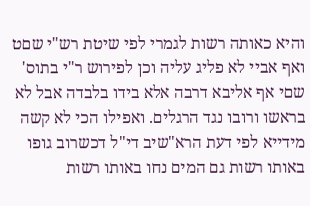והיא כאותה רשות לגמרי לפי שיטת רש"י שםט ואף אביי לא פליג עליה וכן לפירוש ר"י בתוס' שםי אף אליבא דרבה אלא בידו בלבדה אבל לא בראשו ורובו נגד הרגלים. ואפילו הכי לא קשה מידייא לפי דעת הרא"שיב די"ל דכשרוב גופו באותו רשות גם המים נחו באותו רשות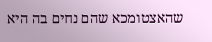שהאצטומכא שהם נחים בה היא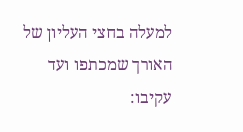למעלה בחצי העליון של האורך שמכתפו ועד עקיבו: